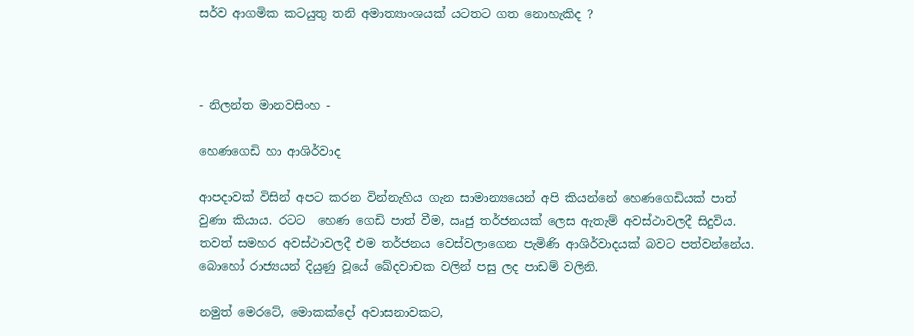සර්ව ආගමික කටයුතු තනි අමාත්‍යාංශයක් යටතට ගත නොහැකිද ?



- නිලන්ත මානවසිංහ -

හෙණගෙඩි හා ආශිර්වාද

ආපදාවක් විසින් අපට කරන වින්නැහිය ගැන සාමාන්‍යයෙන් අපි කියන්නේ හෙණගෙඩියක් පාත් වුණා කියාය. රටට  හෙණ ගෙඩි පාත් වීම, ඍජු තර්ජනයක් ලෙස ඇතැම් අවස්ථාවලදී සිදුවිය. තවත් සමහර අවස්ථාවලදී එම තර්ජනය වෙස්වලාගෙන පැමිණි ආශිර්වාදයක් බවට පත්වන්නේය. බොහෝ රාජ්‍යයන් දියුණු වූයේ ඛේදවාචක වලින් පසු ලද පාඩම් වලිනි.

නමුත් මෙරටේ, මොකක්දෝ අවාසනාවකට,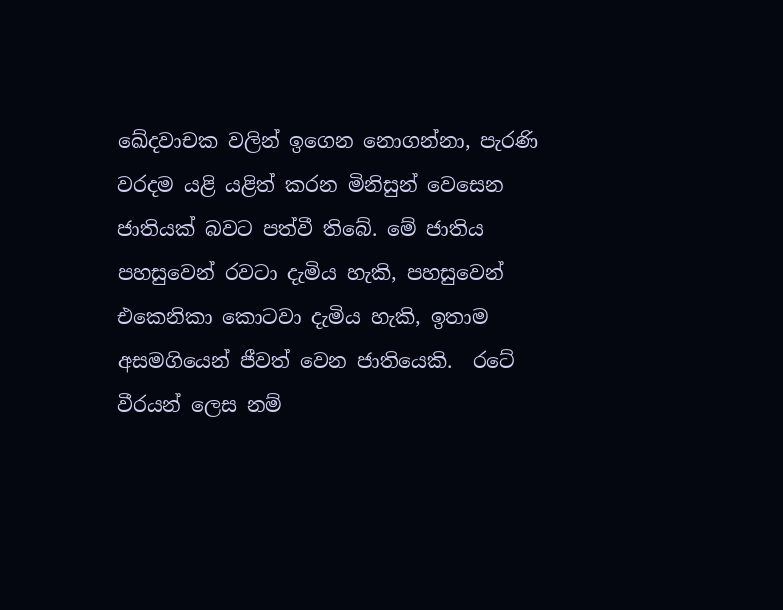ඛේදවාචක වලින් ඉගෙන නොගන්නා, පැරණි වරදම යළි යළිත් කරන මිනිසුන් වෙසෙන ජාතියක් බවට පත්වී තිබේ. මේ ජාතිය පහසුවෙන් රවටා දැමිය හැකි, පහසුවෙන් එකෙනිකා කොටවා දැමිය හැකි, ඉතාම අසමගියෙන් ජීවත් වෙන ජාතියෙකි.  රටේ වීරයන් ලෙස නම්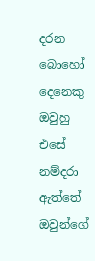දරන බොහෝ දෙනෙකු ඔවුහු එසේ නම්දරා ඇත්තේ ඔවුන්ගේ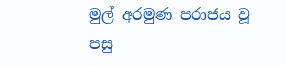මුල් අරමුණ පරාජය වූ පසු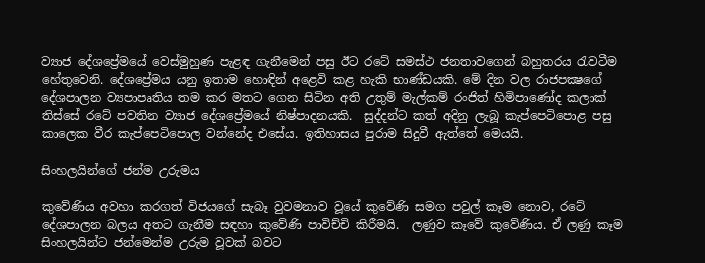ව්‍යාජ දේශප්‍රේමයේ වෙස්මුහුණ පැළඳ ගැනීමෙන් පසු ඊට රටේ සමස්ථ ජනතාවගෙන් බහුතරය රැවටීම හේතුවෙනි. දේශප්‍රේමය යනු ඉතාම හොඳින් අළෙවි කළ හැකි භාණ්ඩයකි. මේ දින වල රාජපක්‍ෂගේ දේශපාලන ව්‍යපාපෘතිය තම කර මතට ගෙන සිටින අති උතුම් මැල්කම් රංජිත් හිමිපාණෝද කලාක් තිස්සේ රටේ පවතින ව්‍යාජ දේශප්‍රේමයේ නිෂ්පාදනයකි.  සුද්දන්ට කත් අදිනු ලැබූ කැප්පෙටිපොළ පසු කාලෙක වීර කැප්පෙටිපොල වන්නේද එසේය. ඉතිහාසය පුරාම සිදුවී ඇත්තේ මෙයයි.

සිංහලයින්ගේ ජන්ම උරුමය

කුවේණිය අවහා කරගත් විජයගේ සැබෑ වුවමනාව වූයේ කුවේණි සමග පවුල් කෑම නොව, රටේ දේශපාලන බලය අතට ගැනීම සඳහා කුවේණි පාවිච්චි කිරීමයි.  ලණුව කෑවේ කුවේණිය. ඒ ලණු කෑම සිංහලයින්ට ජන්මෙන්ම උරුම වූවක් බවට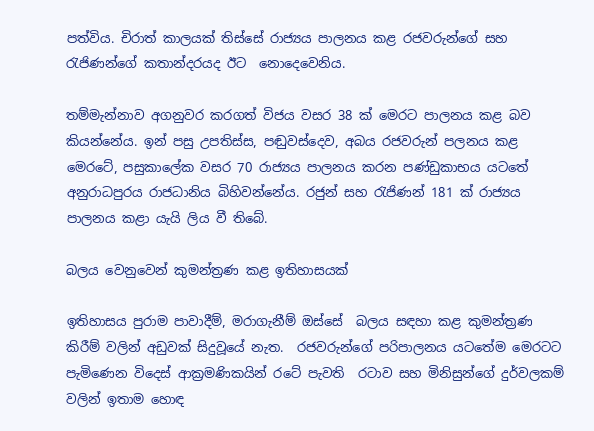පත්විය. චිරාත් කාලයක් තිස්සේ රාජ්‍යය පාලනය කළ රජවරුන්ගේ සහ රැජිණන්ගේ කතාන්දරයද ඊට  නොදෙවෙනිය.

තම්මැන්නාව අගනුවර කරගත් විජය වසර 38 ක් මෙරට පාලනය කළ බව කියන්නේය. ඉන් පසු උපතිස්ස, පඬුවස්දෙව, අබය රජවරුන් පලනය කළ මෙරටේ, පසුකාලේක වසර 70 රාජ්‍යය පාලනය කරන පණ්ඩුකාභය යටතේ අනුරාධපුරය රාජධානිය බිහිවන්නේය. රජුන් සහ රැජිණන් 181 ක් රාජ්‍යය පාලනය කළා යැයි ලිය වී තිබේ.

බලය වෙනුවෙන් කුමන්ත්‍රණ කළ ඉතිහාසයක්

ඉතිහාසය පුරාම පාවාදීම්, මරාගැනීම් ඔස්සේ  බලය සඳහා කළ කුමන්ත්‍රණ කිරීම් වලින් අඩුවක් සිදුවූයේ නැත.  රජවරුන්ගේ පරිපාලනය යටතේම මෙරටට පැමිණෙන විදෙස් ආක්‍රමණිකයින් රටේ පැවති  රටාව සහ මිනිසුන්ගේ දුර්වලකම් වලින් ඉතාම හොඳ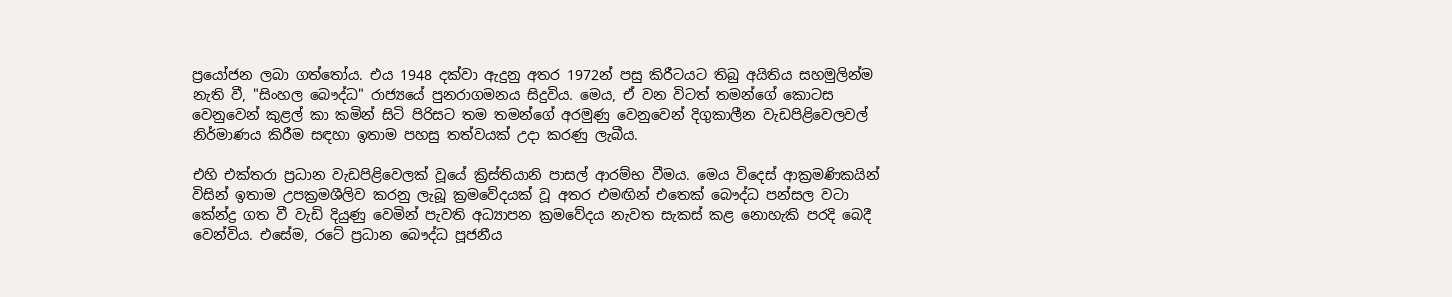ප්‍රයෝජන ලබා ගත්තෝය. එය 1948 දක්වා ඇදුනු අතර 1972න් පසු කිරීටයට තිබු අයිතිය සහමුලින්ම නැති වී, "සිංහල බෞද්ධ" රාජ්‍යයේ පුනරාගමනය සිදුවිය. මෙය, ඒ වන විටත් තමන්ගේ කොටස වෙනුවෙන් කුළල් කා කමින් සිටි පිරිසට තම තමන්ගේ අරමුණු වෙනුවෙන් දිගුකාලීන වැඩපිළිවෙලවල් නිර්මාණය කිරීම සඳහා ඉතාම පහසු තත්වයක් උදා කරණු ලැබීය.

එහි එක්තරා ප්‍රධාන වැඩපිළිවෙලක් වූයේ ක්‍රිස්තියානි පාසල් ආරම්භ වීමය. මෙය විදෙස් ආක්‍රමණිකයින් විසින් ඉතාම උපක්‍රමශීලිව කරනු ලැබූ ක්‍රමවේදයක් වූ අතර එමඟින් එතෙක් බෞද්ධ පන්සල වටා කේන්ද්‍ර ගත වී වැඩි දියුණු වෙමින් පැවති අධ්‍යාපන ක්‍රමවේදය නැවත සැකස් කළ නොහැකි පරදි බෙදී  වෙන්විය. එසේම, රටේ ප්‍රධාන බෞද්ධ පූජනීය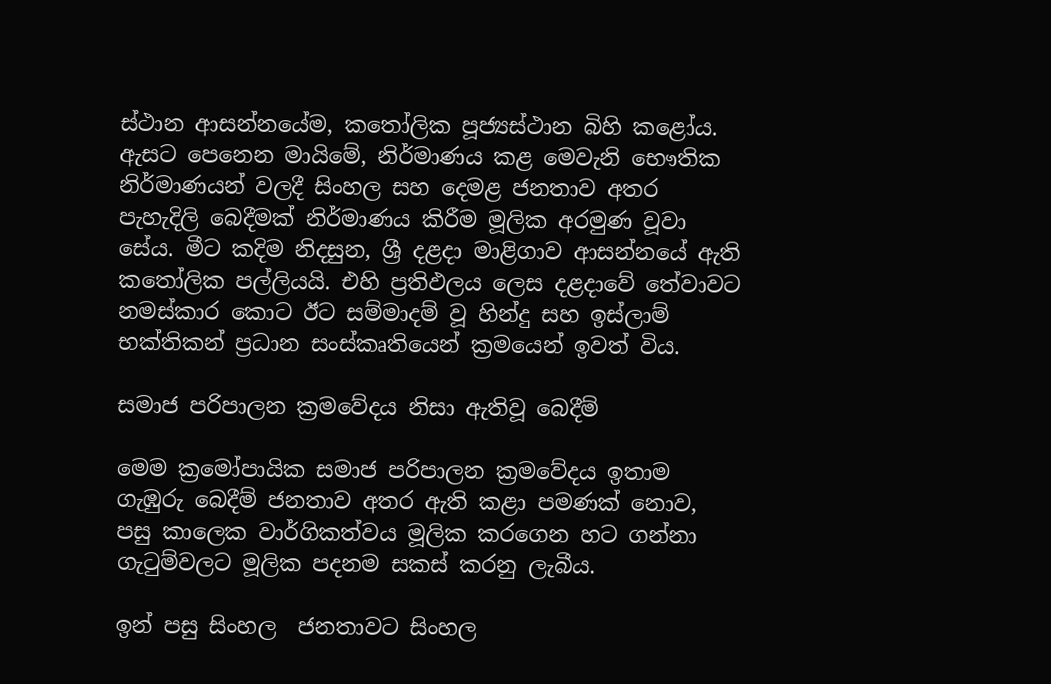ස්ථාන ආසන්නයේම, කතෝලික පූජ්‍යස්ථාන බිහි කළෝය. ඇසට පෙනෙන මායිමේ, නිර්මාණය කළ මෙවැනි භෞතික නිර්මාණයන් වලදී සිංහල සහ දෙමළ ජනතාව අතර පැහැදිලි බෙදීමක් නිර්මාණය කිරීම මූලික අරමුණ වූවා සේය. මීට කදිම නිදසුන, ශ්‍රී දළදා මාළිගාව ආසන්නයේ ඇති කතෝලික පල්ලියයි. එහි ප්‍රතිඵලය ලෙස දළදාවේ තේවාවට නමස්කාර කොට ඊට සම්මාදම් වූ හින්දු සහ ඉස්ලාම් භක්තිකන් ප්‍රධාන සංස්කෘතියෙන් ක්‍රමයෙන් ඉවත් විය.

සමාජ පරිපාලන ක්‍රමවේදය නිසා ඇතිවූ බෙදීම්

මෙම ක්‍රමෝපායික සමාජ පරිපාලන ක්‍රමවේදය ඉතාම ගැඹුරු බෙදීම් ජනතාව අතර ඇති කළා පමණක් නොව, පසු කාලෙක වාර්ගිකත්වය මූලික කරගෙන හට ගන්නා ගැටුම්වලට මූලික පදනම සකස් කරනු ලැබීය.

ඉන් පසු සිංහල  ජනතාවට සිංහල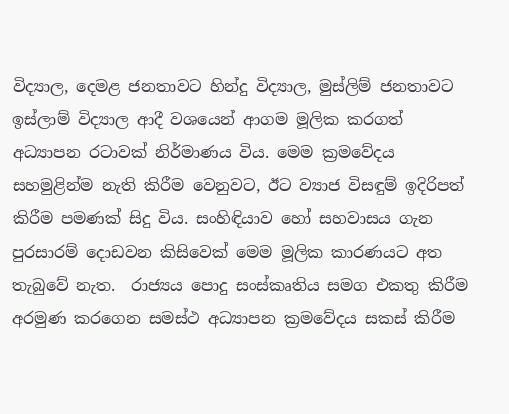විද්‍යාල, දෙමළ ජනතාවට හින්දු විද්‍යාල, මුස්ලිම් ජනතාවට ඉස්ලාම් විද්‍යාල ආදී වශයෙන් ආගම මූලික කරගත් අධ්‍යාපන රටාවක් නිර්මාණය විය. මෙම ක්‍රමවේදය සහමුළින්ම නැති කිරීම වෙනුවට, ඊට ව්‍යාජ විසඳුම් ඉදිරිපත් කිරීම පමණක් සිදු විය. සංහිඳියාව හෝ සහවාසය ගැන පුරසාරම් දොඩවන කිසිවෙක් මෙම මූලික කාරණයට අත තැබුවේ නැත.  රාජ්‍යය පොදු සංස්කෘතිය සමග එකතු කිරීම අරමුණ කරගෙන සමස්ථ අධ්‍යාපන ක්‍රමවේදය සකස් කිරීම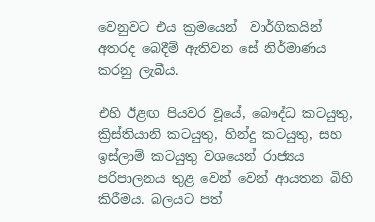වෙනුවට එය ක්‍රමයෙන්  වාර්ගිකයින් අතරද බෙදීම් ඇතිවන සේ නිර්මාණය කරනු ලැබීය.

එහි ඊළඟ පියවර වූයේ, බෞද්ධ කටයුතු, ක්‍රිස්තියානි කටයුතු, හින්දු කටයුතු, සහ ඉස්ලාම් කටයුතු වශයෙන් රාජ්‍යය පරිපාලනය තුළ වෙන් වෙන් ආයතන බිහි කිරීමය. බලයට පත්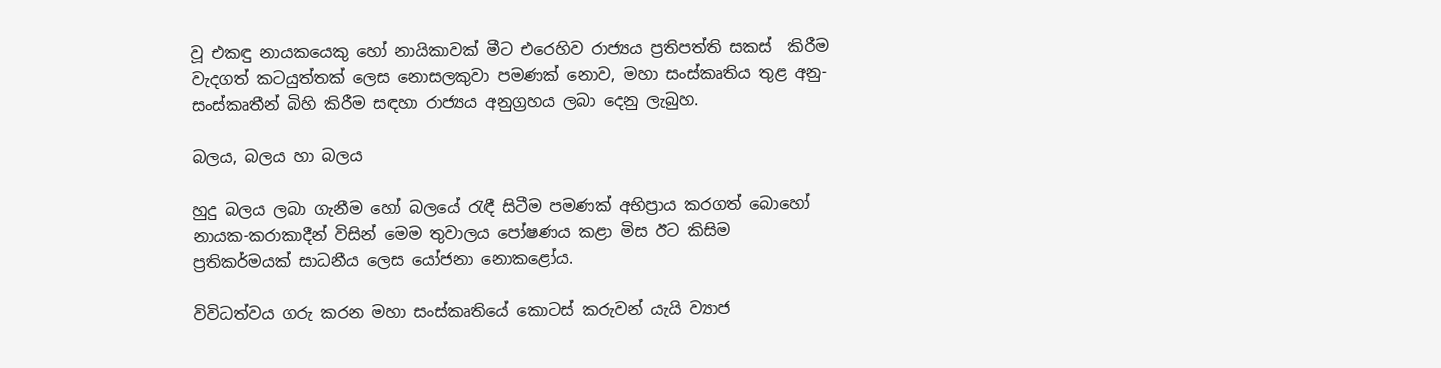වූ එකඳු නායකයෙකු හෝ නායිකාවක් මීට එරෙහිව රාජ්‍යය ප්‍රතිපත්ති සකස්  කිරීම වැදගත් කටයුත්තක් ලෙස නොසලකුවා පමණක් නොව, මහා සංස්කෘතිය තුළ අනු-සංස්කෘතීන් බිහි කිරීම සඳහා රාජ්‍යය අනුග්‍රහය ලබා දෙනු ලැබුහ.

බලය, බලය හා බලය

හුදු බලය ලබා ගැනීම හෝ බලයේ රැඳී සිටීම පමණක් අභිප්‍රාය කරගත් බොහෝ නායක-කරාකාදීන් විසින් මෙම තුවාලය පෝෂණය කළා මිස ඊට කිසිම ප්‍රතිකර්මයක් සාධනීය ලෙස යෝජනා නොකළෝය.

විවිධත්වය ගරු කරන මහා සංස්කෘතියේ කොටස් කරුවන් යැයි ව්‍යාජ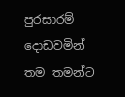පුරසාරම් දොඩවමින් තම තමන්ට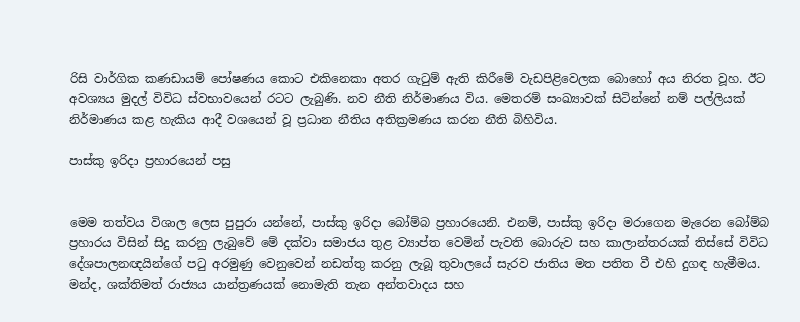රිසි වාර්ගික කණඩායම් පෝෂණය කොට එකිනෙකා අතර ගැටුම් ඇති කිරීමේ වැඩපිළිවෙලක බොහෝ අය නිරත වූහ. ඊට අවශ්‍යය මුදල් විවිධ ස්වභාවයෙන් රටට ලැබුණි. නව නීති නිර්මාණය විය. මෙතරම් සංඛ්‍යාවක් සිටින්නේ නම් පල්ලියක් නිර්මාණය කළ හැකිය ආදී වශයෙන් වූ ප්‍රධාන නීතිය අතික්‍රමණය කරන නීති බිහිවිය.

පාස්කු ඉරිදා ප්‍රහාරයෙන් පසු


මෙම තත්වය විශාල ලෙස පුපුරා යන්නේ, පාස්කු ඉරිදා බෝම්බ ප්‍රහාරයෙනි. එනම්, පාස්කු ඉරිදා මරාගෙන මැරෙන බෝම්බ ප්‍රහාරය විසින් සිදු කරනු ලැබුවේ මේ දක්වා සමාජය තුළ ව්‍යාප්ත වෙමින් පැවති බොරුව සහ කාලාන්තරයක් තිස්සේ විවිධ දේශපාලනඥයින්ගේ පටු අරමුණු වෙනුවෙන් නඩත්තු කරනු ලැබූ තුවාලයේ සැරව ජාතිය මත පතිත වී එහි දුගඳ හැමීමය. මන්ද, ශක්තිමත් රාජ්‍යය යාන්ත්‍රණයක් නොමැති තැන අන්තවාදය සහ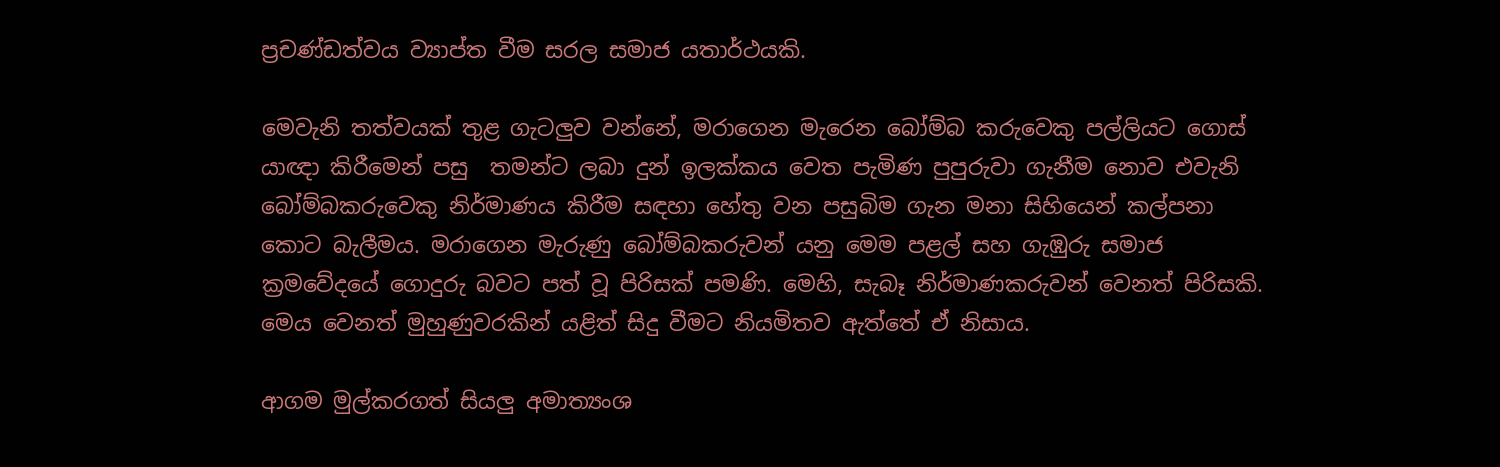ප්‍රචණ්ඩත්වය ව්‍යාප්ත වීම සරල සමාජ යතාර්ථයකි.

මෙවැනි තත්වයක් තුළ ගැටලුව වන්නේ, මරාගෙන මැරෙන බෝම්බ කරුවෙකු පල්ලියට ගොස් යාඥා කිරීමෙන් පසු  තමන්ට ලබා දුන් ඉලක්කය වෙත පැමිණ පුපුරුවා ගැනීම නොව එවැනි බෝම්බකරුවෙකු නිර්මාණය කිරීම සඳහා හේතු වන පසුබිම ගැන මනා සිහියෙන් කල්පනා කොට බැලීමය. මරාගෙන මැරුණු බෝම්බකරුවන් යනු මෙම පළල් සහ ගැඹුරු සමාජ ක්‍රමවේදයේ ගොදුරු බවට පත් වූ පිරිසක් පමණි. මෙහි, සැබෑ නිර්මාණකරුවන් වෙනත් පිරිසකි. මෙය වෙනත් මුහුණුවරකින් යළිත් සිදු වීමට නියමිතව ඇත්තේ ඒ නිසාය.

ආගම මුල්කරගත් සියලු අමාත්‍යංශ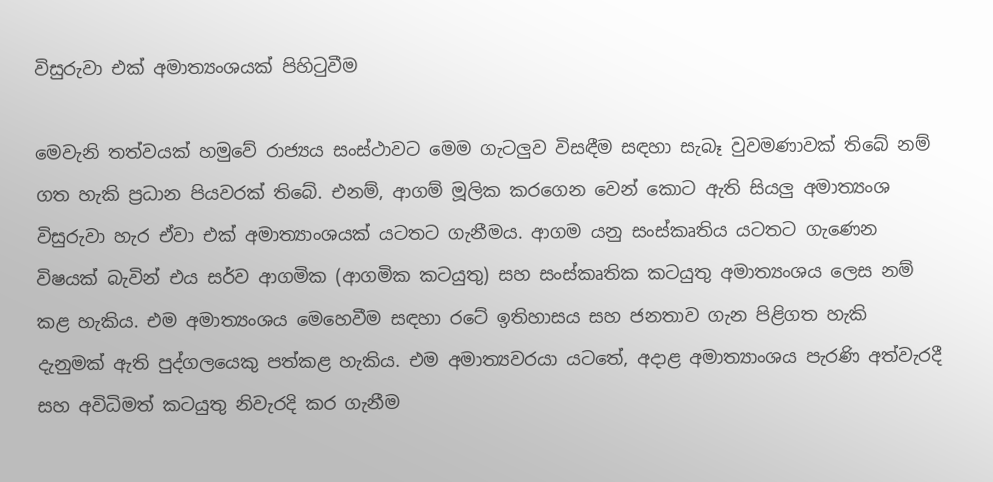විසුරුවා එක් අමාත්‍යංශයක් පිහිටුවීම

මෙවැනි තත්වයක් හමුවේ රාජ්‍යය සංස්ථාවට මෙම ගැටලුව විසඳීම සඳහා සැබෑ වුවමණාවක් තිබේ නම් ගත හැකි ප්‍රධාන පියවරක් තිබේ. එනම්, ආගම් මූලික කරගෙන වෙන් කොට ඇති සියලු අමාත්‍යංශ විසුරුවා හැර ඒවා එක් අමාත්‍යාංශයක් යටතට ගැනීමය. ආගම යනු සංස්කෘතිය යටතට ගැණෙන  විෂයක් බැවින් එය සර්ව ආගමික (ආගමික කටයුතු) සහ සංස්කෘතික කටයුතු අමාත්‍යංශය ලෙස නම් කළ හැකිය. එම අමාත්‍යංශය මෙහෙවීම සඳහා රටේ ඉතිහාසය සහ ජනතාව ගැන පිළිගත හැකි දැනුමක් ඇති පුද්ගලයෙකු පත්කළ හැකිය. එම අමාත්‍යවරයා යටතේ, අදාළ අමාත්‍යාංශය පැරණි අත්වැරදී සහ අවිධිමත් කටයුතු නිවැරදි කර ගැනීම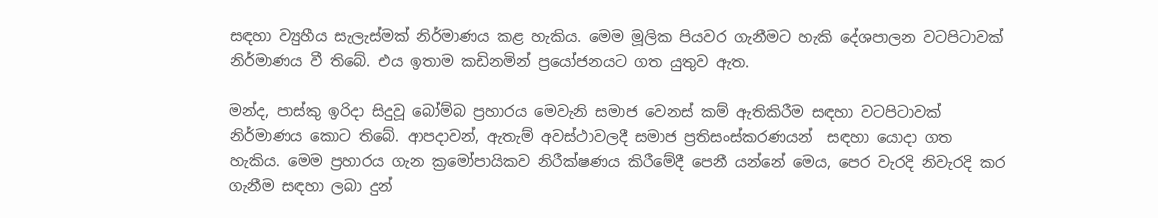සඳහා ව්‍යුහීය සැලැස්මක් නිර්මාණය කළ හැකිය. මෙම මූලික පියවර ගැනීමට හැකි දේශපාලන වටපිටාවක් නිර්මාණය වී තිබේ. එය ඉතාම කඩිනමින් ප්‍රයෝජනයට ගත යුතුව ඇත.

මන්ද, පාස්කු ඉරිදා සිදුවූ බෝම්බ ප්‍රහාරය මෙවැනි සමාජ වෙනස් කම් ඇතිකිරීම සඳහා වටපිටාවක් නිර්මාණය කොට තිබේ. ආපදාවන්, ඇතැම් අවස්ථාවලදී සමාජ ප්‍රතිසංස්කරණයන්  සඳහා යොදා ගත හැකිය. මෙම ප්‍රහාරය ගැන ක්‍රමෝපායිකව නිරීක්ෂණය කිරීමේදී පෙනී යන්නේ මෙය, පෙර වැරදි නිවැරදි කර ගැනීම සඳහා ලබා දුන්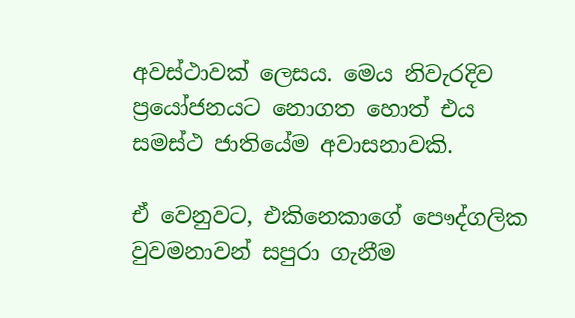අවස්ථාවක් ලෙසය. මෙය නිවැරදිව ප්‍රයෝජනයට නොගත හොත් එය සමස්ථ ජාතියේම අවාසනාවකි.

ඒ වෙනුවට, එකිනෙකාගේ පෞද්ගලික වුවමනාවන් සපුරා ගැනීම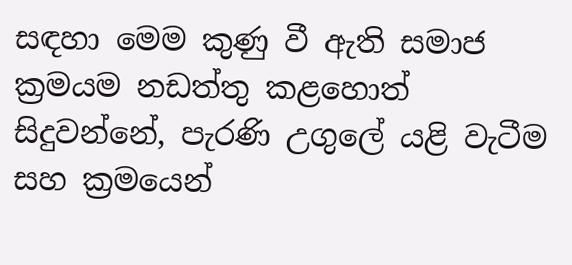සඳහා මෙම කුණු වී ඇති සමාජ ක්‍රමයම නඩත්තු කළහොත් සිදුවන්නේ, පැරණි උගුලේ යළි වැටීම සහ ක්‍රමයෙන්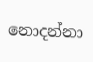නොදන්නා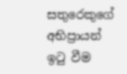සතුරෙකුගේ අභිප්‍රායන් ඉටු වීම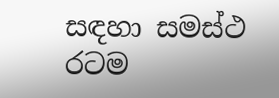සඳහා සමස්ථ රටම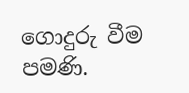ගොදුරු වීම පමණි.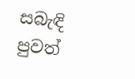සබැඳි පුවත්